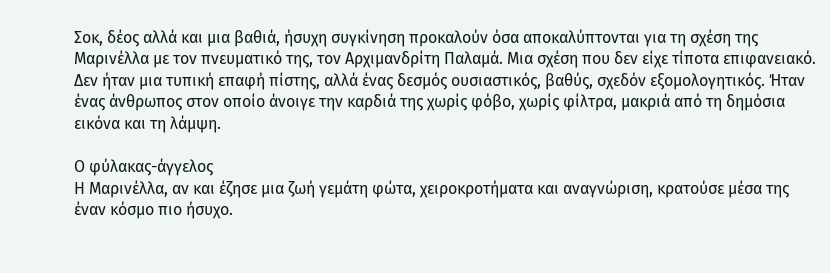Σοκ, δέος αλλά και μια βαθιά, ήσυχη συγκίνηση προκαλούν όσα αποκαλύπτονται για τη σχέση της Μαρινέλλα με τον πνευματικό της, τον Αρχιμανδρίτη Παλαμά. Μια σχέση που δεν είχε τίποτα επιφανειακό. Δεν ήταν μια τυπική επαφή πίστης, αλλά ένας δεσμός ουσιαστικός, βαθύς, σχεδόν εξομολογητικός. Ήταν ένας άνθρωπος στον οποίο άνοιγε την καρδιά της χωρίς φόβο, χωρίς φίλτρα, μακριά από τη δημόσια εικόνα και τη λάμψη.

Ο φύλακας-άγγελος
Η Μαρινέλλα, αν και έζησε μια ζωή γεμάτη φώτα, χειροκροτήματα και αναγνώριση, κρατούσε μέσα της έναν κόσμο πιο ήσυχο.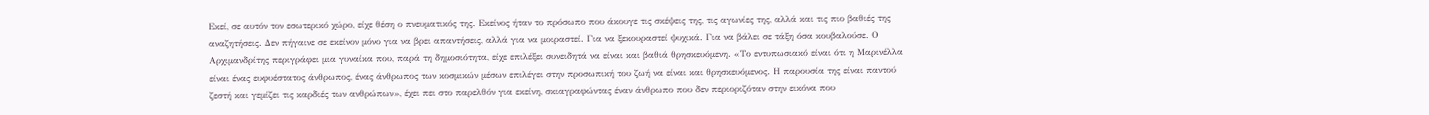Εκεί, σε αυτόν τον εσωτερικό χώρο, είχε θέση ο πνευματικός της. Εκείνος ήταν το πρόσωπο που άκουγε τις σκέψεις της, τις αγωνίες της, αλλά και τις πιο βαθιές της αναζητήσεις. Δεν πήγαινε σε εκείνον μόνο για να βρει απαντήσεις, αλλά για να μοιραστεί. Για να ξεκουραστεί ψυχικά. Για να βάλει σε τάξη όσα κουβαλούσε. Ο Αρχιμανδρίτης περιγράφει μια γυναίκα που, παρά τη δημοσιότητα, είχε επιλέξει συνειδητά να είναι και βαθιά θρησκευόμενη. «Το εντυπωσιακό είναι ότι η Μαρινέλλα είναι ένας ευφυέστατος άνθρωπος, ένας άνθρωπος των κοσμικών μέσων επιλέγει στην προσωπική του ζωή να είναι και θρησκευόμενος. Η παρουσία της είναι παντού ζεστή και γεμίζει τις καρδιές των ανθρώπων», έχει πει στο παρελθόν για εκείνη, σκιαγραφώντας έναν άνθρωπο που δεν περιοριζόταν στην εικόνα που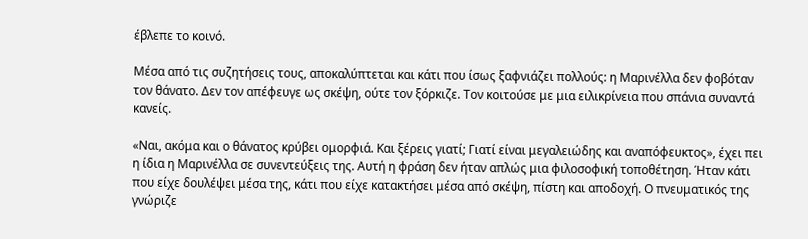έβλεπε το κοινό.

Μέσα από τις συζητήσεις τους, αποκαλύπτεται και κάτι που ίσως ξαφνιάζει πολλούς: η Μαρινέλλα δεν φοβόταν τον θάνατο. Δεν τον απέφευγε ως σκέψη, ούτε τον ξόρκιζε. Τον κοιτούσε με μια ειλικρίνεια που σπάνια συναντά κανείς.

«Ναι, ακόμα και ο θάνατος κρύβει ομορφιά. Και ξέρεις γιατί; Γιατί είναι μεγαλειώδης και αναπόφευκτος», έχει πει η ίδια η Μαρινέλλα σε συνεντεύξεις της. Αυτή η φράση δεν ήταν απλώς μια φιλοσοφική τοποθέτηση. Ήταν κάτι που είχε δουλέψει μέσα της, κάτι που είχε κατακτήσει μέσα από σκέψη, πίστη και αποδοχή. Ο πνευματικός της γνώριζε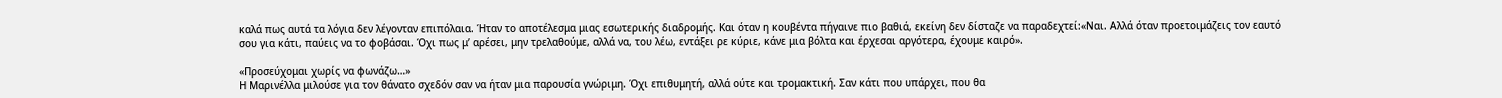καλά πως αυτά τα λόγια δεν λέγονταν επιπόλαια. Ήταν το αποτέλεσμα μιας εσωτερικής διαδρομής. Και όταν η κουβέντα πήγαινε πιο βαθιά, εκείνη δεν δίσταζε να παραδεχτεί:«Ναι. Αλλά όταν προετοιμάζεις τον εαυτό σου για κάτι, παύεις να το φοβάσαι. Όχι πως μ’ αρέσει, μην τρελαθούμε, αλλά να, του λέω, εντάξει ρε κύριε, κάνε μια βόλτα και έρχεσαι αργότερα, έχουμε καιρό».

«Προσεύχομαι χωρίς να φωνάζω…»
Η Μαρινέλλα μιλούσε για τον θάνατο σχεδόν σαν να ήταν μια παρουσία γνώριμη. Όχι επιθυμητή, αλλά ούτε και τρομακτική. Σαν κάτι που υπάρχει, που θα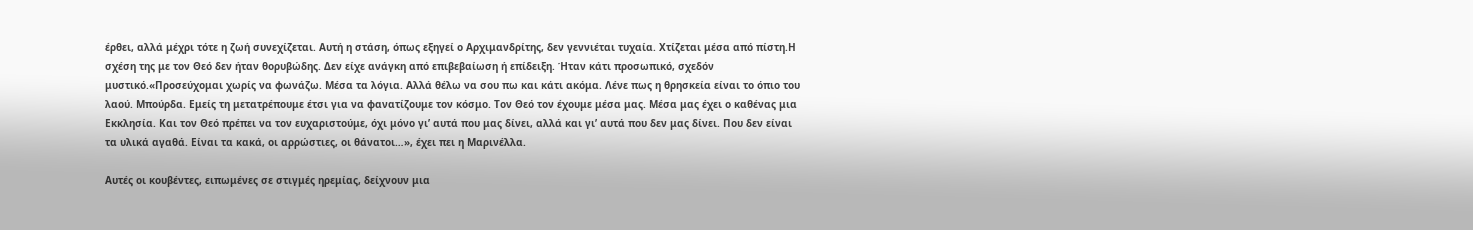έρθει, αλλά μέχρι τότε η ζωή συνεχίζεται. Αυτή η στάση, όπως εξηγεί ο Αρχιμανδρίτης, δεν γεννιέται τυχαία. Χτίζεται μέσα από πίστη.Η σχέση της με τον Θεό δεν ήταν θορυβώδης. Δεν είχε ανάγκη από επιβεβαίωση ή επίδειξη. Ήταν κάτι προσωπικό, σχεδόν μυστικό.«Προσεύχομαι χωρίς να φωνάζω. Μέσα τα λόγια. Αλλά θέλω να σου πω και κάτι ακόμα. Λένε πως η θρησκεία είναι το όπιο του λαού. Μπούρδα. Εμείς τη μετατρέπουμε έτσι για να φανατίζουμε τον κόσμο. Τον Θεό τον έχουμε μέσα μας. Μέσα μας έχει ο καθένας μια Εκκλησία. Και τον Θεό πρέπει να τον ευχαριστούμε, όχι μόνο γι’ αυτά που μας δίνει, αλλά και γι’ αυτά που δεν μας δίνει. Που δεν είναι τα υλικά αγαθά. Είναι τα κακά, οι αρρώστιες, οι θάνατοι…», έχει πει η Μαρινέλλα.

Αυτές οι κουβέντες, ειπωμένες σε στιγμές ηρεμίας, δείχνουν μια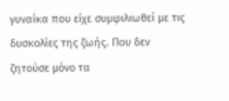γυναίκα που είχε συμφιλιωθεί με τις δυσκολίες της ζωής. Που δεν ζητούσε μόνο τα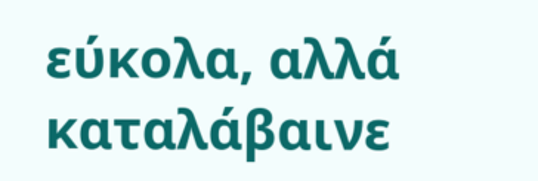εύκολα, αλλά καταλάβαινε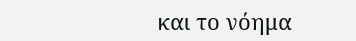και το νόημα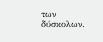των δύσκολων.